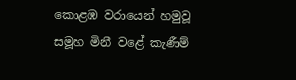කොළඹ වරායෙන් හමුවූ සමූහ මිනී වළේ කැණීම්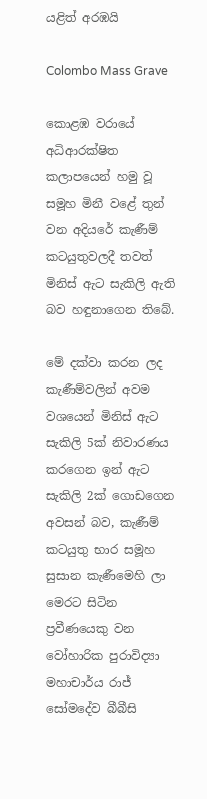යළිත් අරඹයි

Colombo Mass Grave

කොළඹ වරායේ අධිආරක්ෂිත කලාපයෙන් හමු වූ සමූහ මිනී වළේ තුන් වන අදියරේ කැණීම් කටයුතුවලදී තවත් මිනිස් ඇට සැකිලි ඇති බව හඳුනාගෙන තිබේ.

මේ දක්වා කරන ලද කැණීම්වලින් අවම වශයෙන් මිනිස් ඇට සැකිලි 5ක් නිවාරණය කරගෙන ඉන් ඇට සැකිලි 2ක් ගොඩගෙන අවසන් බව, කැණීම් කටයුතු භාර සමූහ සුසාන කැණීමෙහි ලා මෙරට සිටින ප්‍රවීණයෙකු වන වෝහාරික පුරාවිද්‍යා මහාචාර්ය රාජ් සෝමදේව බීබීසි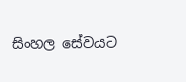සිංහල සේවයට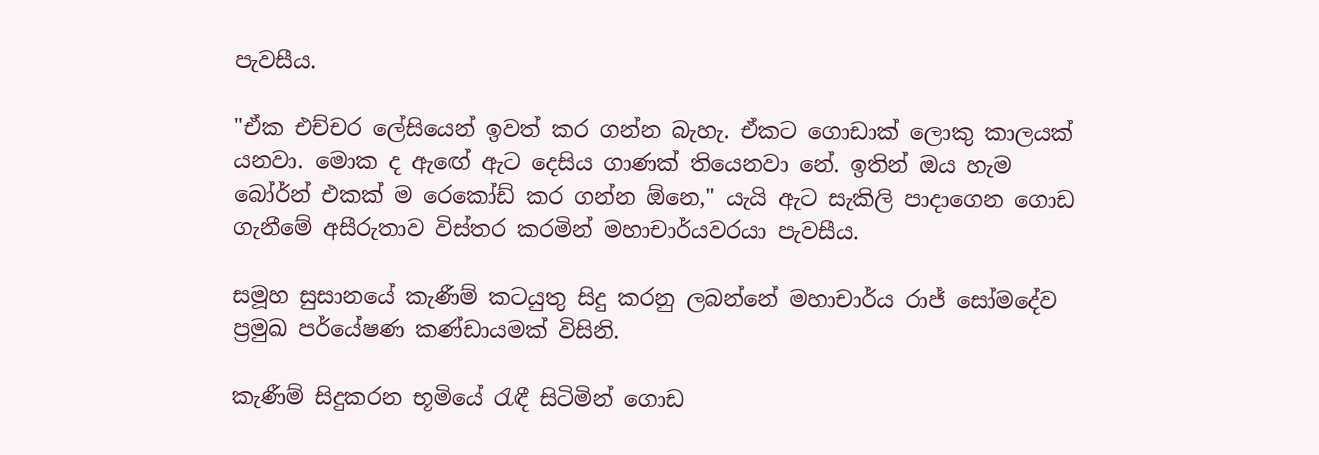පැවසීය.

"ඒක එච්චර ලේසියෙන් ඉවත් කර ගන්න බැහැ. ඒකට ගොඩාක් ලොකු කාලයක් යනවා. මොක ද ඇඟේ ඇට දෙසිය ගාණක් තියෙනවා නේ. ඉතින් ඔය හැම බෝර්න් එකක් ම රෙකෝඩ් කර ගන්න ඕනෙ," යැයි ඇට සැකිලි පාදාගෙන ගොඩ ගැනීමේ අසීරුතාව විස්තර කරමින් මහාචාර්යවරයා පැවසීය.

සමූහ සුසානයේ කැණීම් කටයුතු සිදු කරනු ලබන්නේ මහාචාර්ය රාජ් සෝමදේව ප්‍රමුඛ පර්යේෂණ කණ්ඩායමක් විසිනි.

කැණීම් සිදුකරන භූමියේ රැඳී සිටිමින් ගොඩ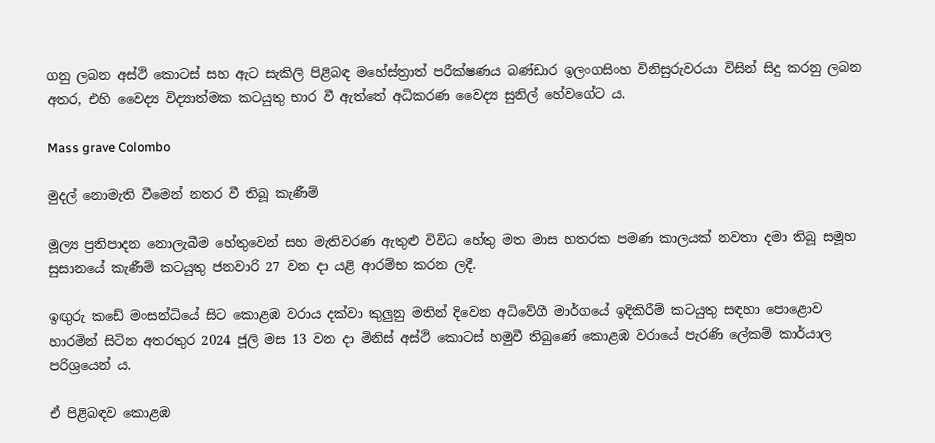ගනු ලබන අස්ථි කොටස් සහ ඇට සැකිලි පිළිබඳ මහේස්ත්‍රාත් පරීක්ෂණය බණ්ඩාර ඉලංගසිංහ විනිසුරුවරයා විසින් සිදු කරනු ලබන අතර, එහි වෛද්‍ය විද්‍යාත්මක කටයුතු භාර වී ඇත්තේ අධිකරණ වෛද්‍ය සුනිල් හේවගේට ය.

Mass grave Colombo

මුදල් නොමැති වීමෙන් නතර වී තිබූ කැණීම්

මූල්‍ය ප්‍රතිපාදන නොලැබීම හේතුවෙන් සහ මැතිවරණ ඇතුළු විවිධ හේතු මත මාස හතරක පමණ කාලයක් නවතා දමා තිබූ සමූහ සුසානයේ කැණීම් කටයුතු ජනවාරි 27 වන දා යළි ආරම්භ කරන ලදී.

ඉඟුරු කඩේ මංසන්ධියේ සිට කොළඹ වරාය දක්වා කුලුනු මතින් දිවෙන අධිවේගී මාර්ගයේ ඉදිකිරීම් කටයුතු සඳහා පොළොව හාරමින් සිටින අතරතුර 2024 ජූලි මස 13 වන දා මිනිස් අස්ථි කොටස් හමුවී තිබුණේ කොළඹ වරායේ පැරණි ලේකම් කාර්යාල පරිශ්‍රයෙන් ය.

ඒ පිළිබඳව කොළඹ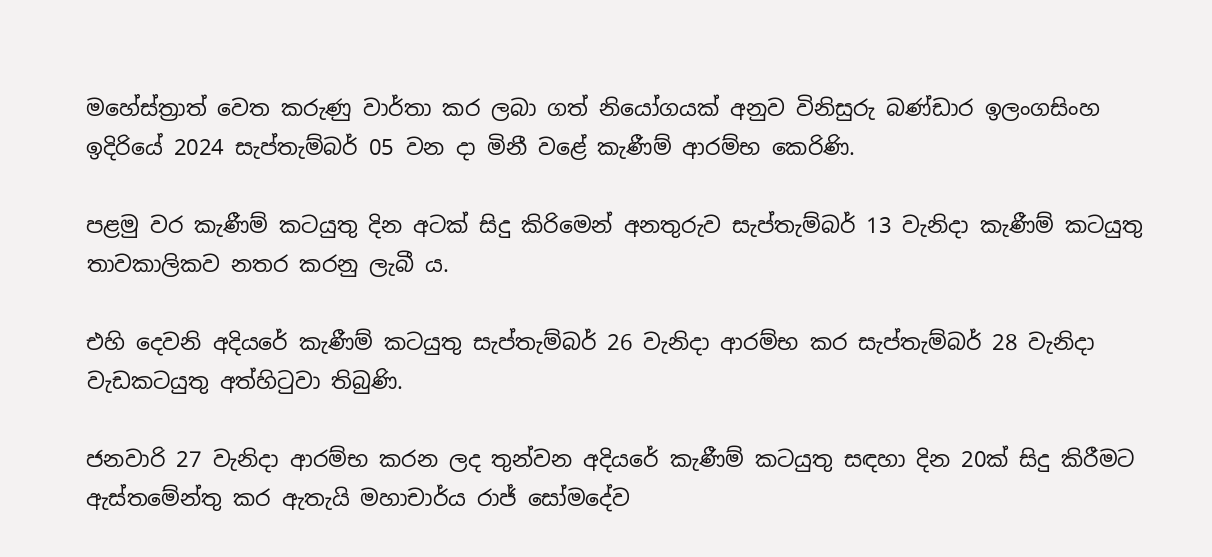මහේස්ත්‍රාත් වෙත කරුණු වාර්තා කර ලබා ගත් නියෝගයක් අනුව විනිසුරු බණ්ඩාර ඉලංගසිංහ ඉදිරියේ 2024 සැප්තැම්බර් 05 වන දා මිනී වළේ කැණීම් ආරම්භ කෙරිණි.

පළමු වර කැණීම් කටයුතු දින අටක් සිදු කිරිමෙන් අනතුරුව සැප්තැම්බර් 13 වැනිදා කැණීම් කටයුතු තාවකාලිකව නතර කරනු ලැබී ය.

එහි දෙවනි අදියරේ කැණීම් කටයුතු සැප්තැම්බර් 26 වැනිදා ආරම්භ කර සැප්තැම්බර් 28 වැනිදා වැඩකටයුතු අත්හිටුවා තිබුණි.

ජනවාරි 27 වැනිදා ආරම්භ කරන ලද තුන්වන අදියරේ කැණීම් කටයුතු සඳහා දින 20ක් සිදු කිරීමට ඇස්තමේන්තු කර ඇතැයි මහාචාර්ය රාජ් සෝමදේව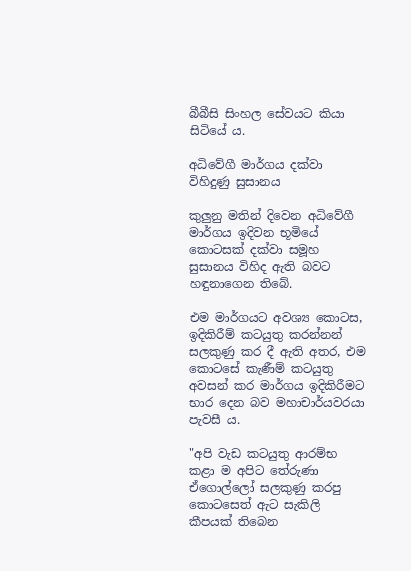බීබීසි සිංහල සේවයට කියා සිටියේ ය.

අධිවේගී මාර්ගය දක්වා විහිදුණු සුසානය

කුලුනු මතින් දිවෙන අධිවේගී මාර්ගය ඉදිවන භූමියේ කොටසක් දක්වා සමූහ සුසානය විහිද ඇති බවට හඳුනාගෙන තිබේ.

එම මාර්ගයට අවශ්‍ය කොටස, ඉදිකිරීම් කටයුතු කරන්නන් සලකුණු කර දී ඇති අතර, එම කොටසේ කැණීම් කටයුතු අවසන් කර මාර්ගය ඉදිකිරීමට භාර දෙන බව මහාචාර්යවරයා පැවසී ය.

"අපි වැඩ කටයුතු ආරම්භ කළා ම අපිට තේරුණා ඒගොල්ලෝ සලකුණු කරපු කොටසෙත් ඇට සැකිලි කීපයක් තිබෙන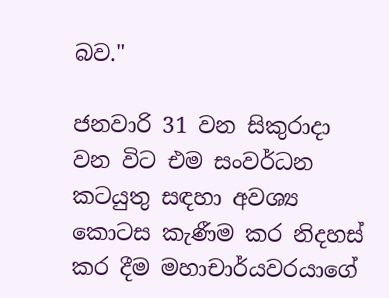බව."

ජනවාරි 31 වන සිකුරාදා වන විට එම සංවර්ධන කටයුතු සඳහා අවශ්‍ය කොටස කැණීම කර නිදහස් කර දීම මහාචාර්යවරයාගේ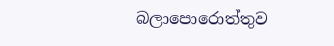බලාපොරොත්තුව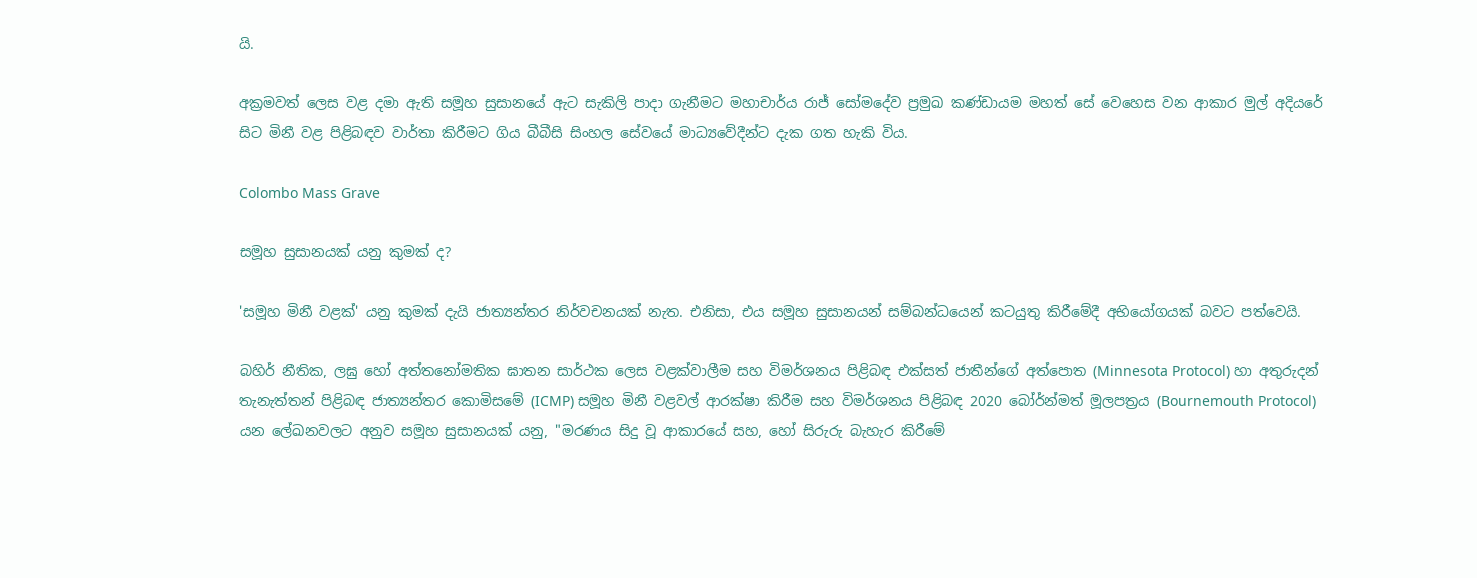යි.

අක්‍රමවත් ලෙස වළ දමා ඇති සමූහ සුසානයේ ඇට සැකිලි පාදා ගැනීමට මහාචාර්ය රාජ් සෝමදේව ප්‍රමුඛ කණ්ඩායම මහත් සේ වෙහෙස වන ආකාර මුල් අදියරේ සිට මිනී වළ පිළිබඳව වාර්තා කිරීමට ගිය බීබීසි සිංහල සේවයේ මාධ්‍යවේදීන්ට දැක ගත හැකි විය.

Colombo Mass Grave

සමූහ සුසානයක් යනු කුමක් ද?

'සමූහ මිනී වළක්' යනු කුමක් දැයි ජාත්‍යන්තර නිර්වචනයක් නැත. එනිසා, එය සමූහ සුසානයන් සම්බන්ධයෙන් කටයුතු කිරීමේදී අභියෝගයක් බවට පත්වෙයි.

බහිර් නීතික, ලඝු හෝ අත්තනෝමතික ඝාතන සාර්ථක ලෙස වළක්වාලීම සහ විමර්ශනය පිළිබඳ එක්සත් ජාතීන්ගේ අත්පොත (Minnesota Protocol) හා අතුරුදන් තැනැත්තන් පිළිබඳ ජාත්‍යන්තර කොමිසමේ (ICMP) සමූහ මිනී වළවල් ආරක්ෂා කිරීම සහ විමර්ශනය පිළිබඳ 2020 බෝර්න්මත් මූලපත්‍රය (Bournemouth Protocol) යන ලේඛනවලට අනුව සමූහ සුසානයක් යනු, "මරණය සිදු වූ ආකාරයේ සහ, හෝ සිරුරු බැහැර කිරීමේ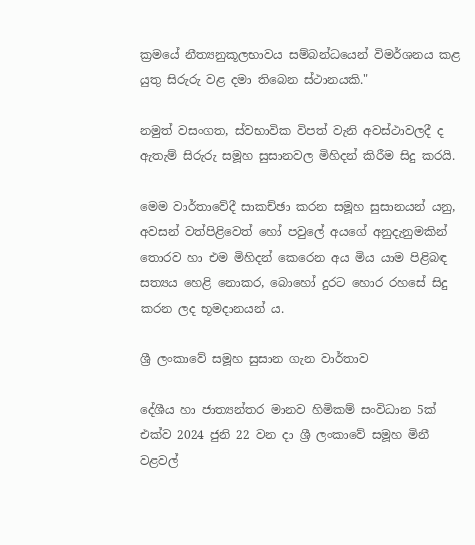ක්‍රමයේ නීත්‍යනුකූලභාවය සම්බන්ධයෙන් විමර්ශනය කළ යුතු සිරුරු වළ දමා තිබෙන ස්ථානයකි."

නමුත් වසංගත, ස්වභාවික විපත් වැනි අවස්ථාවලදී ද ඇතැම් සිරුරු සමූහ සුසානවල මිහිදන් කිරීම සිදු කරයි.

මෙම වාර්තාවේදී සාකච්ඡා කරන සමූහ සුසානයන් යනු, අවසන් වත්පිළිවෙත් හෝ පවුලේ අයගේ අනුදැනුමකින් තොරව හා එම මිහිදන් කෙරෙන අය මිය යාම පිළිබඳ සත්‍යය හෙළි නොකර, බොහෝ දුරට හොර රහසේ සිදු කරන ලද භූමදානයන් ය.

ශ්‍රී ලංකාවේ සමූහ සුසාන ගැන වාර්තාව

දේශීය හා ජාත්‍යන්තර මානව හිමිකම් සංවිධාන 5ක් එක්ව 2024 ජුනි 22 වන දා ශ්‍රී ලංකාවේ සමූහ මිනී වළවල්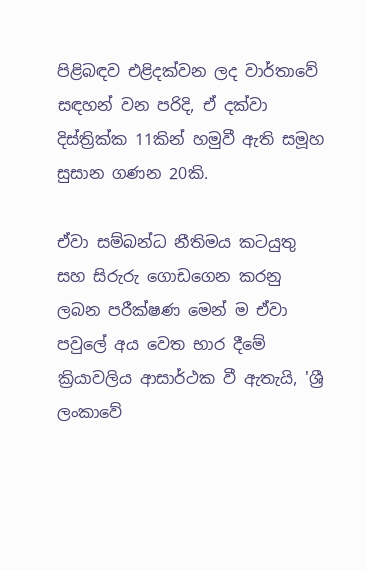පිළිබඳව එළිදක්වන ලද වාර්තාවේ සඳහන් වන පරිදි, ඒ දක්වා දිස්ත්‍රික්ක 11කින් හමුවී ඇති සමූහ සුසාන ගණන 20කි.

ඒවා සම්බන්ධ නීතිමය කටයුතු සහ සිරුරු ගොඩගෙන කරනු ලබන පරීක්ෂණ මෙන් ම ඒවා පවුලේ අය වෙත භාර දීමේ ක්‍රියාවලිය ආසාර්ථක වී ඇතැයි, 'ශ්‍රී ලංකාවේ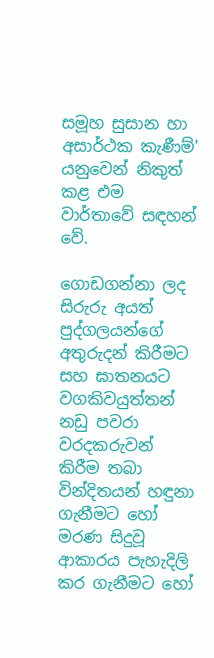සමූහ සුසාන හා අසාර්ථක කැණීම්' යනුවෙන් නිකුත් කළ එම වාර්තාවේ සඳහන් වේ.

ගොඩගන්නා ලද සිරුරු අයත් පුද්ගලයන්ගේ අතුරුදන් කිරීමට සහ ඝාතනයට වගකිවයුත්තන් නඩු පවරා වරදකරුවන් කිරීම තබා වින්දිතයන් හඳුනා ගැනීමට හෝ මරණ සිදුවූ ආකාරය පැහැදිලි කර ගැනීමට හෝ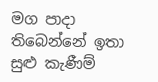මග පාදා තිබෙන්නේ ඉතා සුළු කැණීම්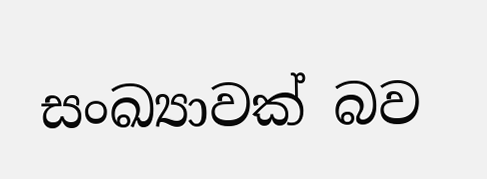සංඛ්‍යාවක් බව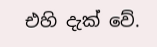එහි දැක් වේ.